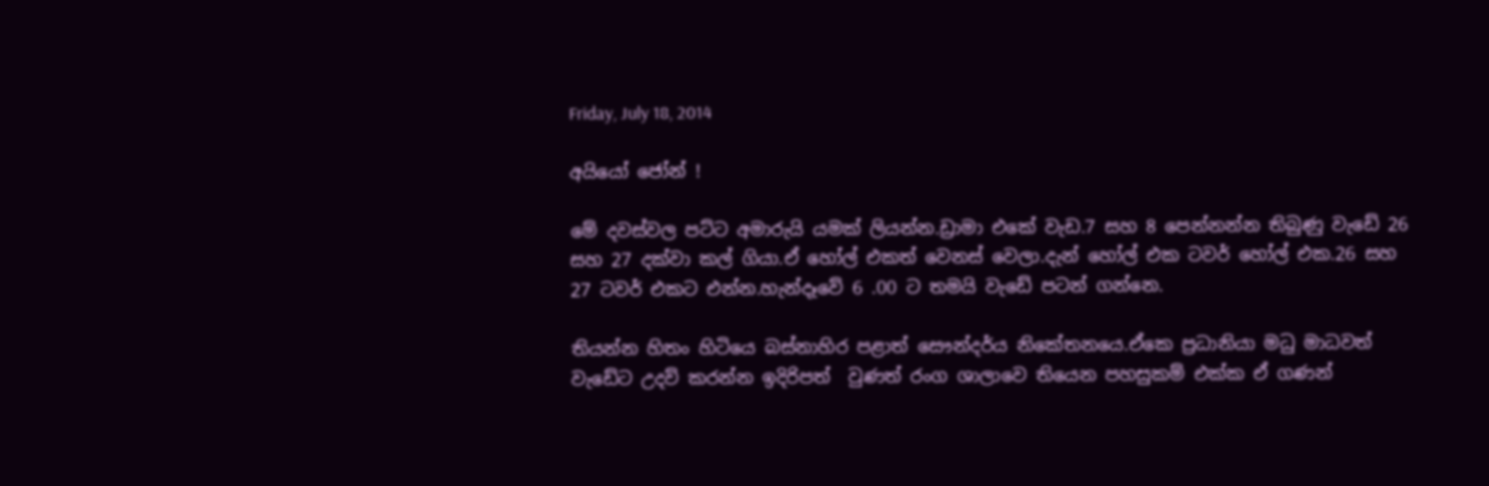Friday, July 18, 2014

අයියෝ ජෝන් !

මේ දවස්වල පට්ට අමාරුයි යමක් ලියන්න.ඩ්‍රාමා එකේ වැඩ.7 සහ 8 පෙන්නන්න තිබුණු වැඩේ 26 සහ 27 දක්වා කල් ගියා.ඒ හෝල් එකත් වෙනස් වෙලා.දැන් හෝල් එක ටවර් හෝල් එක.26 සහ 27 ටවර් එකට එන්න.හැන්දෑවේ 6 .00 ට තමයි වැඩේ පටන් ගන්නෙ.

තියන්න හිතං හිටියෙ බස්නාහිර පළාත් සෞන්දර්ය නිකේතනයෙ.ඒකෙ ප්‍රධානියා මධු මාධවත් වැඩේට උදව් කරන්න ඉදිරිපත්  වුණත් රංග ශාලාවෙ තියෙන පහසුකම් එක්ක ඒ ගණන්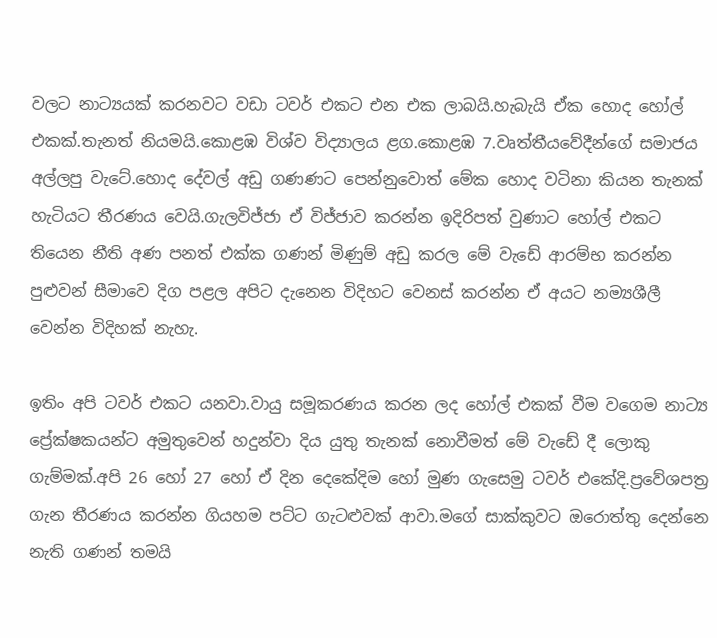වලට නාට්‍යයක් කරනවට වඩා ටවර් එකට එන එක ලාබයි.හැබැයි ඒක හොද හෝල් එකක්.තැනත් නියමයි.කොළඹ විශ්ව විද්‍යාලය ළග.කොළඹ 7.වෘත්තීයවේදීන්ගේ සමාජය අල්ලපු වැටේ.හොද දේවල් අඩු ගණණට පෙන්නුවොත් මේක හොද වටිනා කියන තැනක් හැටියට තීරණය වෙයි.ගැලවිජ්ජා ඒ විජ්ජාව කරන්න ඉදිරිපත් වුණාට හෝල් එකට තියෙන නීති අණ පනත් එක්ක ගණන් මිණුම් අඩු කරල මේ වැඩේ ආරම්භ කරන්න පුළුවන් සීමාවෙ දිග පළල අපිට දැනෙන විදිහට වෙනස් කරන්න ඒ අයට නම්‍යශීලී වෙන්න විදිහක් නැහැ.

ඉතිං අපි ටවර් එකට යනවා.වායු සමූකරණය කරන ලද හෝල් එකක් වීම වගෙම නාට්‍ය ප්‍රේක්ෂකයන්ට අමුතුවෙන් හදුන්වා දිය යුතු තැනක් නොවීමත් මේ වැඩේ දී ලොකු ගැම්මක්.අපි 26 හෝ 27 හෝ ඒ දින දෙකේදිම හෝ මුණ ගැසෙමු ටවර් එකේදි.ප්‍රවේශපත්‍ර ගැන තීරණය කරන්න ගියහම පට්ට ගැටළුවක් ආවා.මගේ සාක්කුවට ඔරොත්තු දෙන්නෙ නැති ගණන් තමයි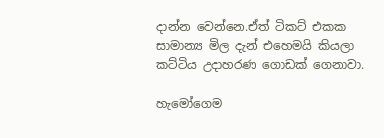දාන්න වෙන්නෙ.ඒත් ටිකට් එකක සාමාන්‍ය මිල දැන් එහෙමයි කියලා කට්ටිය උදාහරණ ගොඩක් ගෙනාවා.

හැමෝගෙම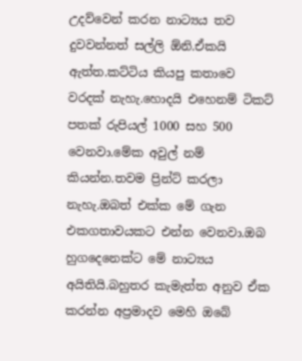උදව්වෙන් කරන නාට්‍යය තව දුවවන්නත් සල්ලි ඕනි.ඒකයි ඇත්ත.කට්ටිය කියපු කතාවෙ වරදක් නැහැ.හොදයි එහෙනම් ටිකට් පතක් රුපියල් 1000 සහ 500 වෙනවා.මේක අවුල් නම් කියන්න.තවම ප්‍රින්ට් කරලා නැහැ.ඔබත් එක්ක මේ ගැන එකගතාවයකට එන්න වෙනවා.ඔබ හුගදෙනෙක්ට මේ නාට්‍යය අයිතියි.බහුතර කැමැත්ත අනුව ඒක කරන්න අප්‍රමාදව මෙහි ඔබේ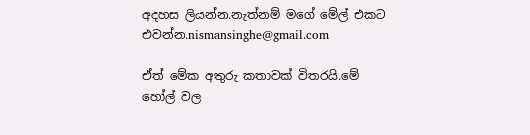අදහස ලියන්න.නැත්නම් මගේ මේල් එකට එවන්න.nismansinghe@gmail.com

ඒත් මේක අතුරු කතාවක් විතරයි.මේ හෝල් වල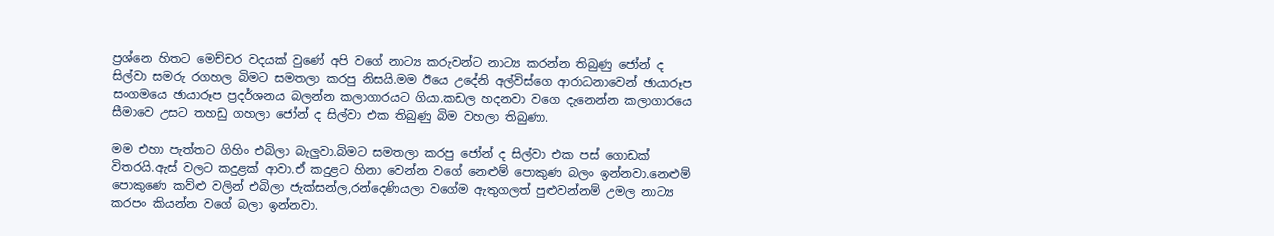ප්‍රශ්නෙ හිතට මෙච්චර වදයක් වුණේ අපි වගේ නාට්‍ය කරුවන්ට නාට්‍ය කරන්න තිබුණු ජෝන් ද සිල්වා සමරු රගහල බිමට සමතලා කරපු නිසයි.මම ඊයෙ උදේනි අල්විස්ගෙ ආරාධනාවෙන් ඡායාරූප සංගමයෙ ඡායාරූප ප්‍රදර්ශනය බලන්න කලාගාරයට ගියා.කඩල හදනවා වගෙ දැනෙන්න කලාගාරයෙ සීමාවෙ උසට තහඩු ගහලා ජෝන් ද සිල්වා එක තිබුණු බිම වහලා තිබුණා.

මම එහා පැත්තට ගිහිං එබිලා බැලුවා.බිමට සමතලා කරපු ජෝන් ද සිල්වා එක පස් ගොඩක් විතරයි.ඇස් වලට කදුළක් ආවා.ඒ කදුළට හිනා වෙන්න වගේ නෙළුම් පොකුණ බලං ඉන්නවා.නෙළුම් පොකුණෙ කව්ළු වලින් එබිලා ජැක්සන්ල,රන්දෙණියලා වගේම ඇතුගලත් පුළුවන්නම් උමල නාට්‍ය කරපං කියන්න වගේ බලා ඉන්නවා.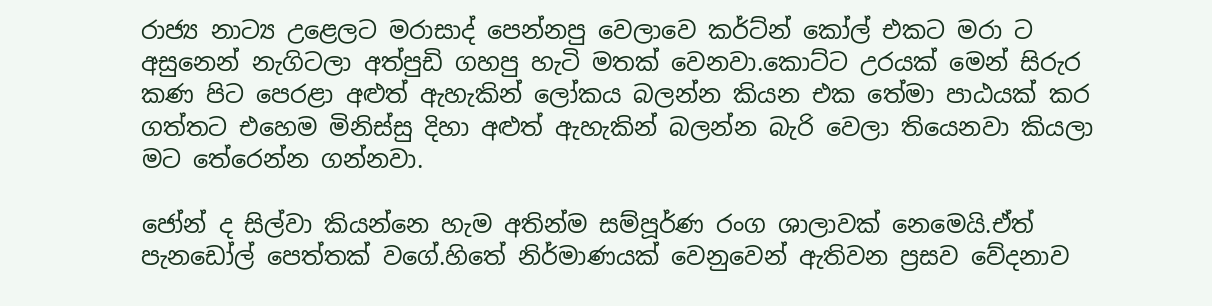රාජ්‍ය නාට්‍ය උළෙලට මරාසාද් පෙන්නපු වෙලාවෙ කර්ට්න් කෝල් එකට මරා ට අසුනෙන් නැගිටලා අත්පුඩි ගහපු හැටි මතක් වෙනවා.කොට්ට උරයක් මෙන් සිරුර කණ පිට පෙරළා අළුත් ඇහැකින් ලෝකය බලන්න කියන එක තේමා පාඨයක් කර ගත්තට එහෙම මිනිස්සු දිහා අළුත් ඇහැකින් බලන්න බැරි වෙලා තියෙනවා කියලා මට තේරෙන්න ගන්නවා.

ජෝන් ද සිල්වා කියන්නෙ හැම අතින්ම සම්පූර්ණ රංග ශාලාවක් නෙමෙයි.ඒත් පැනඩෝල් පෙත්තක් වගේ.හිතේ නිර්මාණයක් වෙනුවෙන් ඇතිවන ප්‍රසව වේදනාව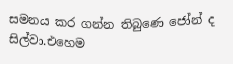සමනය කර ගන්න තිබුණෙ ජෝන් ද සිල්වා.එහෙම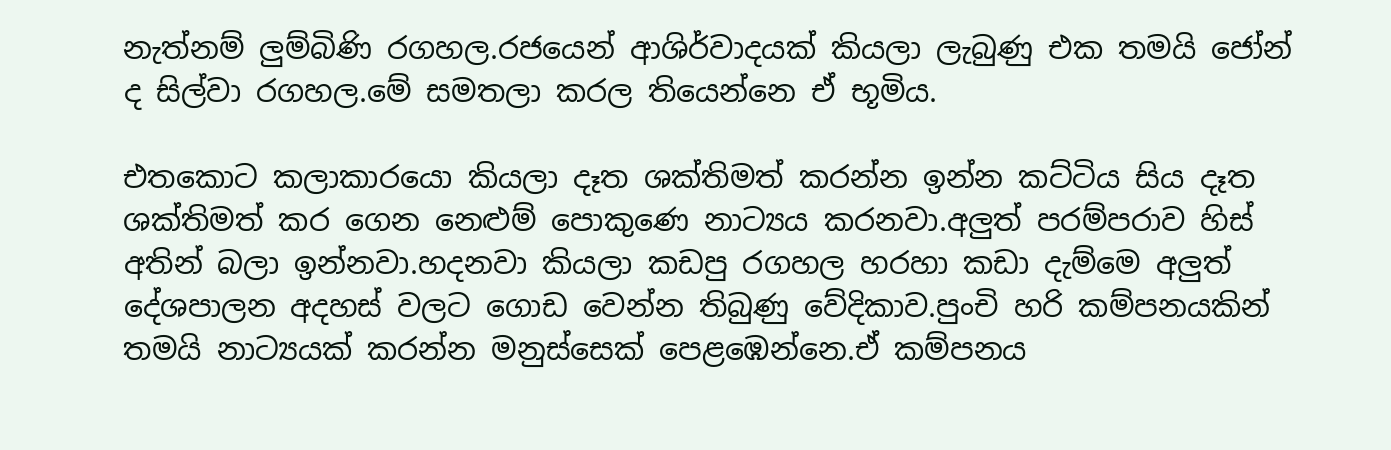නැත්නම් ලුම්බිණි රගහල.රජයෙන් ආශිර්වාදයක් කියලා ලැබුණු එක තමයි ජෝන් ද සිල්වා රගහල.මේ සමතලා කරල තියෙන්නෙ ඒ භූමිය.

එතකොට කලාකාරයො කියලා දෑත ශක්තිමත් කරන්න ඉන්න කට්ටිය සිය දෑත ශක්තිමත් කර ගෙන නෙළුම් පොකුණෙ නාට්‍යය කරනවා.අලුත් පරම්පරාව හිස් අතින් බලා ඉන්නවා.හදනවා කියලා කඩපු රගහල හරහා කඩා දැම්මෙ අලුත් දේශපාලන අදහස් වලට ගොඩ වෙන්න තිබුණු වේදිකාව.පුංචි හරි කම්පනයකින් තමයි නාට්‍යයක් කරන්න මනුස්සෙක් පෙළඹෙන්නෙ.ඒ කම්පනය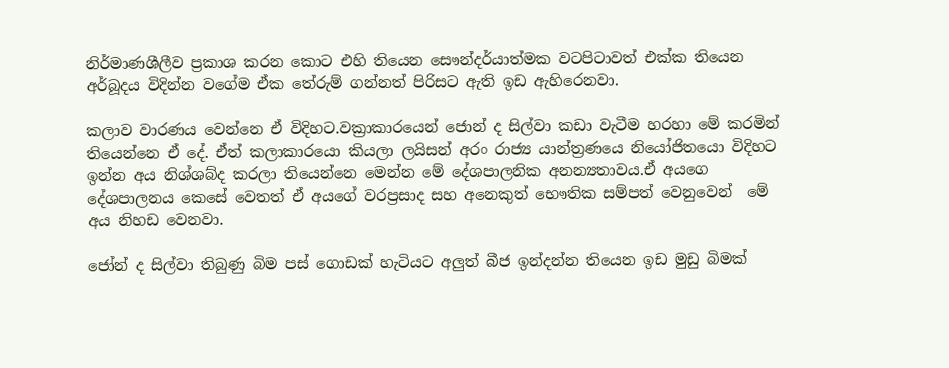නිර්මාණශීලීව ප්‍රකාශ කරන කොට එහි තියෙන සෞන්දර්යාත්මක වටපිටාවත් එක්ක තියෙන අර්බූදය විදින්න වගේම ඒක තේරුම් ගන්නත් පිරිසට ඇති ඉඩ ඇහිරෙනවා.

කලාව වාරණය වෙන්නෙ ඒ විදිහට.වක්‍රාකාරයෙන් ජොන් ද සිල්වා කඩා වැටීම හරහා මේ කරමින් තියෙන්නෙ ඒ දේ. ඒත් කලාකාරයො කියලා ලයිසන් අරං රාජ්‍ය යාන්ත්‍රණයෙ නියෝජිතයො විදිහට ඉන්න අය නිශ්ශබ්ද කරලා තියෙන්නෙ මෙන්න මේ දේශපාලනික අනන්‍යතාවය.ඒ අයගෙ දේශපාලනය කෙසේ වෙතත් ඒ අයගේ වරප්‍රසාද සහ අනෙකුත් භෞතික සම්පත් වෙනුවෙන්  මේ අය නිහඩ වෙනවා.

ජෝන් ද සිල්වා තිබුණු බිම පස් ගොඩක් හැටියට අලුත් බීජ ඉන්දන්න තියෙන ඉඩ මුඩු බිමක්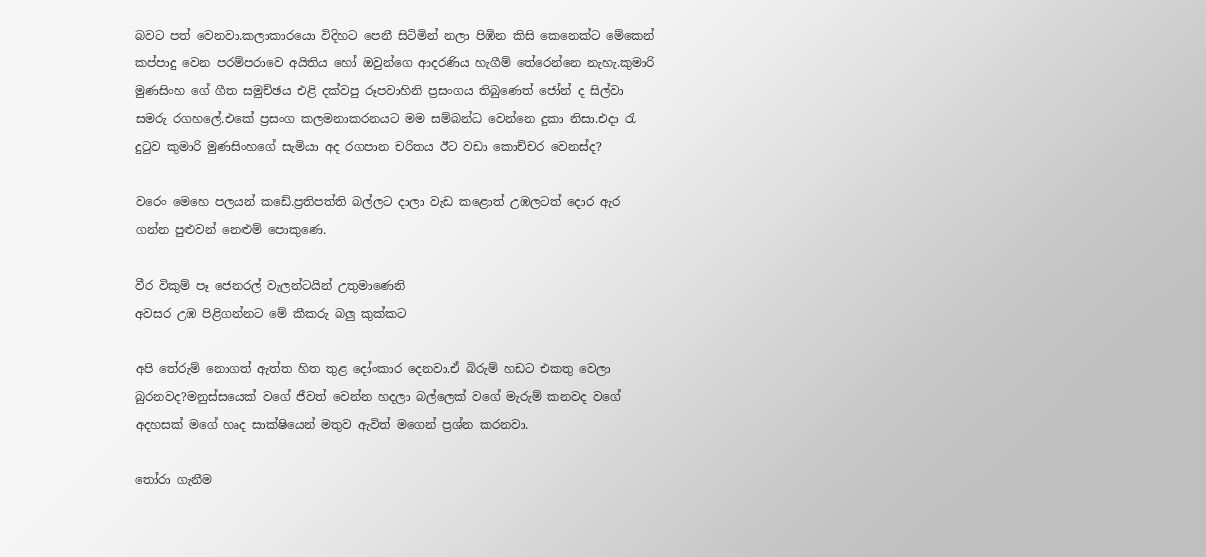බවට පත් වෙනවා.කලාකාරයො විදිහට පෙනී සිටිමින් නලා පිඹින කිසි කෙනෙක්ට මේකෙන් කප්පාදු වෙන පරම්පරාවෙ අයිතිය හෝ ඔවුන්ගෙ ආදරණිය හැගීම් තේරෙන්නෙ නැහැ.කුමාරි මුණසිංහ ගේ ගීත සමුච්ඡය එළි දක්වපු රූපවාහිනි ප්‍රසංගය තිබුණෙත් ජෝන් ද සිල්වා සමරු රගහලේ.එකේ ප්‍රසංග කලමනාකරනයට මම සම්බන්ධ වෙන්නෙ දුකා නිසා.එදා රැ දුටුව කුමාරි මුණසිංහගේ සැමියා අද රගපාන චරිතය ඊට වඩා කොච්චර වෙනස්ද?

වරෙං මෙහෙ පලයන් කඩේ.ප්‍රතිපත්ති බල්ලට දාලා වැඩ කළොත් උඹලටත් දොර ඇර ගන්න පුළුවන් නෙළුම් පොකුණෙ.

වීර විකුම් පෑ ජෙනරල් වැලන්ටයින් උතුමාණෙනි
අවසර උඹ පිළිගන්නට මේ කීකරු බලු කුක්කට

අපි තේරුම් නොගත් ඇත්ත හිත තුළ දෝංකාර දෙනවා.ඒ බිරුම් හඩට එකතු වෙලා බුරනවද?මනුස්සයෙක් වගේ ජීවත් වෙන්න හදලා බල්ලෙක් වගේ මැරුම් කනවද වගේ අදහසක් මගේ හෘද සාක්ෂියෙන් මතුව ඇවිත් මගෙන් ප්‍රශ්න කරනවා.

තෝරා ගැනීම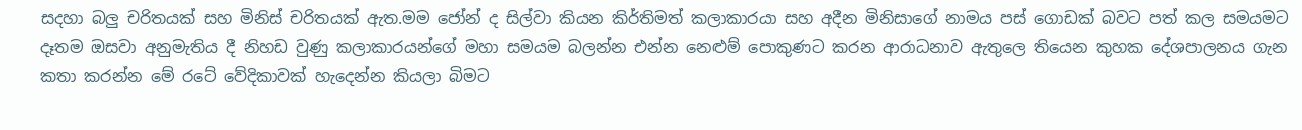සදහා බලු චරිතයක් සහ මිනිස් චරිතයක් ඇත.මම ජෝන් ද සිල්වා කියන කිර්තිමත් කලාකාරයා සහ ‍අදීන මිනිසාගේ නාමය පස් ගොඩක් බවට පත් කල සමයමට දෑතම ඔසවා අනුමැතිය දී නිහඩ වුණු කලාකාරයන්ගේ මහා සමයම ‍බලන්න එන්න නෙළුම් පොකුණට කරන ආරාධනාව ඇතුලෙ තියෙන කුහක දේශපාලනය ගැන කතා කරන්න මේ රටේ වේදිකාවක් හැදෙන්න කියලා බිමට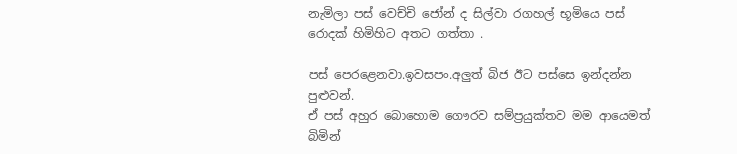නැමිලා පස් වෙච්චි ජෝන් ද සිල්වා රගහල් භූමියෙ පස් රොදක් හිමිහිට අතට ගත්තා .

පස් පෙරළෙනවා.ඉවසපං.අලුත් බිජ ඊට පස්සෙ ඉන්දන්න පුළුවන්.
ඒ පස් අහුර බොහොම ගෞරව සම්ප්‍රයුක්තව මම ආයෙමත් බිමින්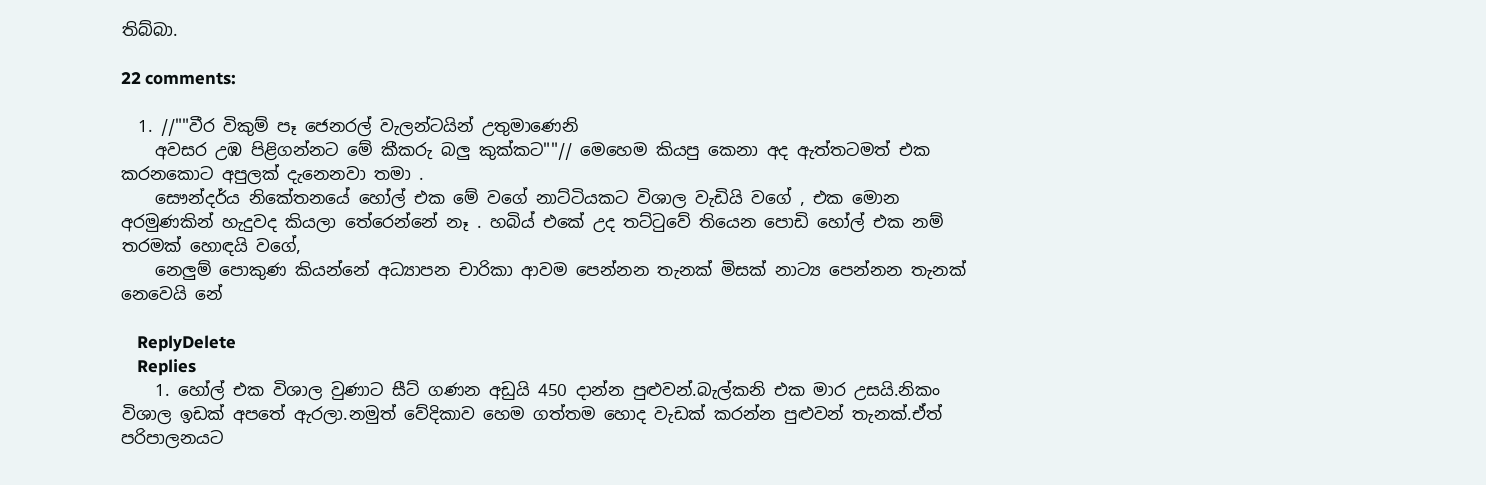තිබ්බා.

22 comments:

  1. //""වීර විකුම් පෑ ජෙනරල් වැලන්ටයින් උතුමාණෙනි
    අවසර උඹ පිළිගන්නට මේ කීකරු බලු කුක්කට""// මෙහෙම කියපු කෙනා අද ඇත්තටමත් එක කරනකොට අපුලක් දැනෙනවා තමා .
    සෞන්දර්ය නිකේතනයේ හෝල් එක මේ වගේ නාට්ටියකට විශාල වැඩියි වගේ , එක මොන අරමුණකින් හැදුවද කියලා තේරෙන්නේ නෑ . හබිය් එකේ උද තට්ටුවේ තියෙන පොඩි හෝල් එක නම් තරමක් හොඳයි වගේ,
    නෙලුම් පොකුණ කියන්නේ අධ්‍යාපන චාරිකා ආවම පෙන්නන තැනක් මිසක් නාට්‍ය පෙන්නන තැනක් නෙවෙයි නේ

    ReplyDelete
    Replies
    1. හෝල් එක විශාල වුණාට සීට් ගණන අඩුයි 450 දාන්න පුළුවන්.බැල්කනි එක මාර උසයි.නිකං විශාල ඉඩක් අපතේ ඇරලා.නමුත් වේදිකාව හෙම ගත්තම හොද වැඩක් කරන්න පුළුවන් තැනක්.ඒත් පරිපාලනයට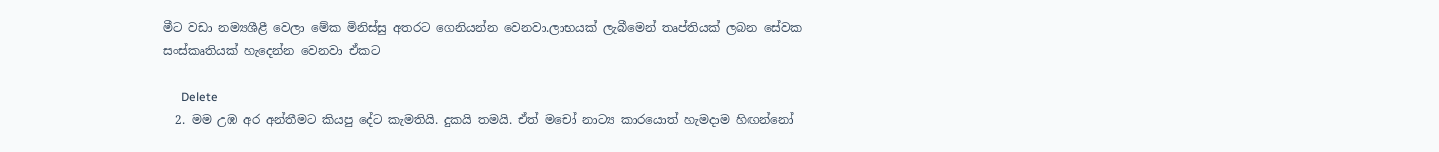මීට වඩා නම්‍යශීළී වෙලා මේක මිනිස්සු අතරට ගෙනියන්න වෙනවා.ලාභයක් ලැබීමෙන් තෘප්තියක් ලබන සේවක සංස්කෘතියක් හැදෙන්න වෙනවා ඒකට

      Delete
  2. මම උඹ අර අන්තීමට කියපු දේට කැමතියි. දුකයි තමයි. ඒත් මචෝ නාට්‍ය කාරයොත් හැමදාම හිඟන්නෝ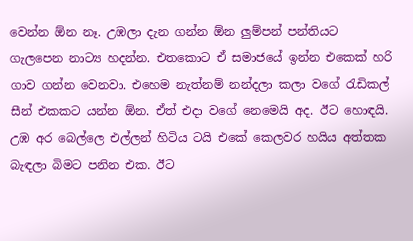වෙන්න ඕන නෑ. උඹලා දැන ගන්න ඕන ලුම්පන් පන්තියට ගැලපෙන නාට්‍ය හදන්න. එතකොට ඒ සමාජයේ ඉන්න එකෙක් හරි ගාව ගන්න වෙනවා. එහෙම නැත්නම් නන්දලා කලා වගේ රැඩිකල් සීන් එකකට යන්න ඕන. ඒත් එදා වගේ නෙමෙයි අද. ඊට හොඳයි. උඹ අර බෙල්ලෙ එල්ලන් හිටිය ටයි එකේ කෙලවර හයිය අත්තක බැඳලා බිමට පනින එක. ඊට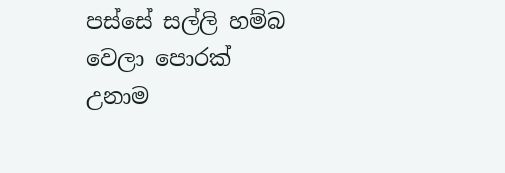පස්සේ සල්ලි හම්බ වෙලා පොරක් උනාම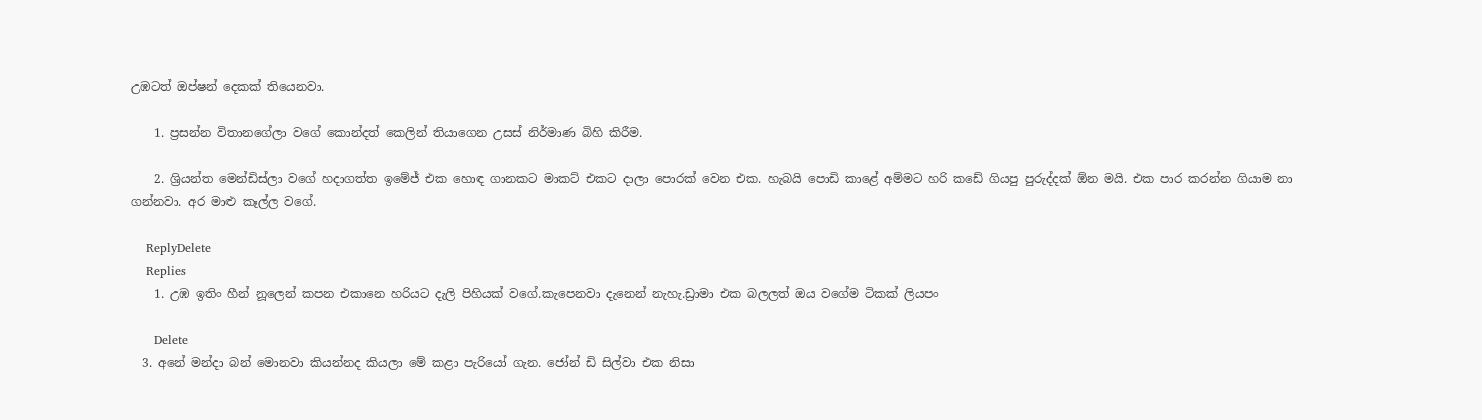උඹටත් ඔප්ෂන් දෙකක් තියෙනවා.

    1. ප්‍රසන්න විතානගේලා වගේ කොන්දත් කෙලින් තියාගෙන උසස් නිර්මාණ බිහි කිරීම.

    2. ශ්‍රියන්ත මෙන්ඩිස්ලා වගේ හදාගත්ත ඉමේජ් එක හොඳ ගානකට මාකට් එකට දාලා පොරක් වෙන එක. හැබයි පොඩි කාළේ අම්මට හරි කඩේ ගියපු පුරුද්දක් ඕන මයි. එක පාර කරන්න ගියාම නා ගන්නවා. අර මාළු කෑල්ල වගේ.

    ReplyDelete
    Replies
    1. උඹ ඉතිං හීන් නූලෙන් කපන එකානෙ හරියට දැලි පිහියක් වගේ.කැපෙනවා දැනෙන් නැහැ.ඩ්‍රාමා එක බලලත් ඔය වගේම ටිකක් ලියපං

      Delete
  3. අනේ මන්දා බන් මොනවා කියන්නද කියලා මේ කළා පැරියෝ ගැන. ජෝන් ඩි සිල්වා එක නිසා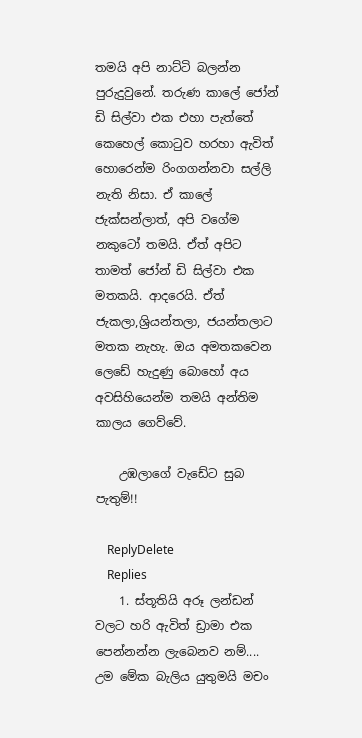තමයි අපි නාට්ටි බලන්න පුරුදුවුනේ. තරුණ කාලේ ජෝන් ඩි සිල්වා එක එහා පැත්තේ කෙහෙල් කොටුව හරහා ඇවිත් හොරෙන්ම රිංගගන්නවා සල්ලි නැති නිසා. ඒ කාලේ ජැක්සන්ලාත්, අපි වගේම නකුටෝ තමයි. ඒත් අපිට තාමත් ජෝන් ඩි සිල්වා එක මතකයි. ආදරෙයි. ඒත් ජැකලා,ශ්‍රියන්තලා, ජයන්තලාට මතක නැහැ. ඔය අමතකවෙන ලෙඩේ හැදුණු බොහෝ අය අවසිහියෙන්ම තමයි අන්තිම කාලය ගෙව්වේ.

    උඹලාගේ වැඩේට සුබ පැතුම්!!

    ReplyDelete
    Replies
    1. ස්තූතියි අරූ ලන්ඩන් වලට හරි ඇවිත් ඩ්‍රාමා එක පෙන්නන්න ලැබෙනව නම්.... උම මේක බැලිය යුතුමයි මචං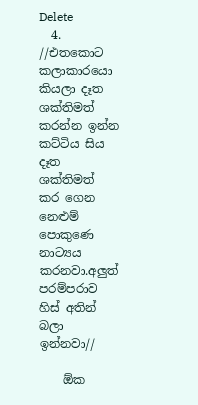Delete
  4. //එතකොට කලාකාරයො කියලා දෑත ශක්තිමත් කරන්න ඉන්න කට්ටිය සිය දෑත ශක්තිමත් කර ගෙන නෙළුම් පොකුණෙ නාට්‍යය කරනවා.අලුත් පරම්පරාව හිස් අතින් බලා ඉන්නවා//

    ඕක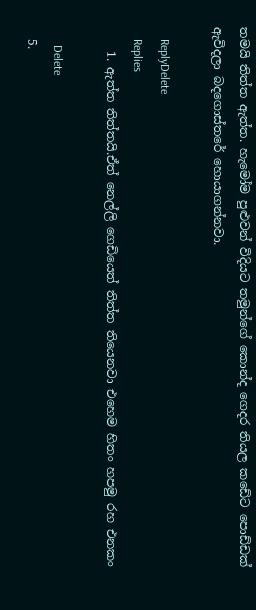තමයි තිත්ත ඇත්ත. හැමෝම පුළුවන් විදියට තමුන්ගේ කොන්ද ගෙදර තියල කඩේට පොඩ්ඩක් ඇවිදලා බදගොස්තරේ හොයාගන්නවා.

    ReplyDelete
    Replies
    1. ඇත්ත තිත්තයි.ඒත් නෙල්ලි ගෙඩියෙත් තිත්ත තියෙනවා එහෙම හිතං හපමු රහ එනකං

      Delete
  5.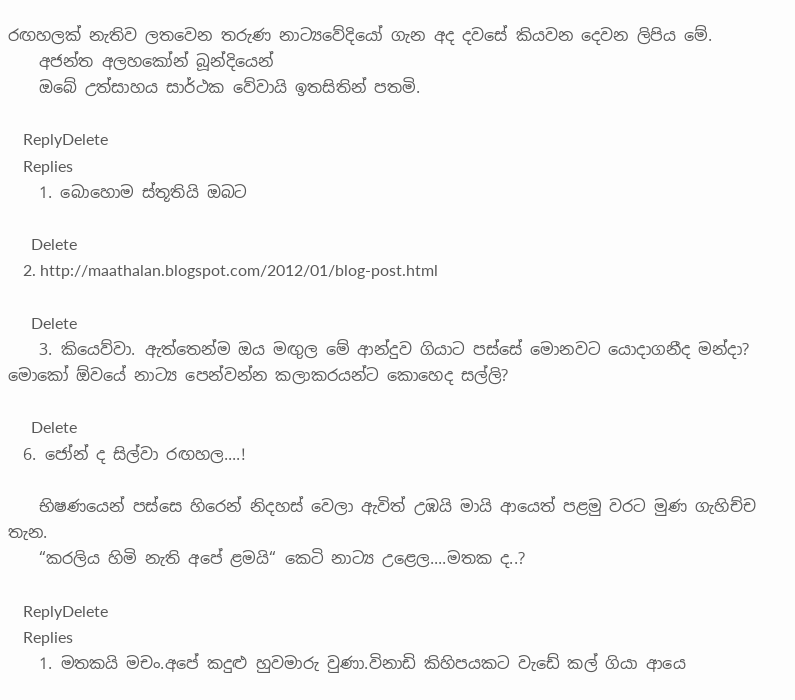රඟහලක් නැතිව ලතවෙන තරුණ නාට්‍යවේදියෝ ගැන අද දවසේ කියවන දෙවන ලිපිය මේ.
    අජන්ත අලහකෝන් බූන්දියෙන්
    ඔබේ උත්සාහය සාර්ථක වේවායි ඉතසිතින් පතමි.

    ReplyDelete
    Replies
    1. බොහොම ස්තූතියි ඔබට

      Delete
    2. http://maathalan.blogspot.com/2012/01/blog-post.html

      Delete
    3. කියෙව්වා. ඇත්තෙන්ම ඔය මඟුල මේ ආන්දුව ගියාට පස්සේ මොනවට යොදාගනීද මන්දා? මොකෝ ඕවයේ නාට්‍ය පෙන්වන්න කලාකරයන්ට කොහෙද සල්ලි?

      Delete
  6. ජෝන් ද සිල්වා රඟහල....!

    භිෂණයෙන් පස්සෙ හිරෙන් නිදහස් වෙලා ඇවිත් උඹයි මායි ආයෙත් පළමු වරට මුණ ගැහිච්ච තැන.
    “කරලිය හිමි නැති අපේ ළමයි“ කෙටි නාට්‍ය උළෙල....මතක ද..?

    ReplyDelete
    Replies
    1. මතකයි මචං.අපේ කදුළු හුවමාරු වුණා.විනාඩි කිහිපයකට වැඩේ කල් ගියා ආයෙ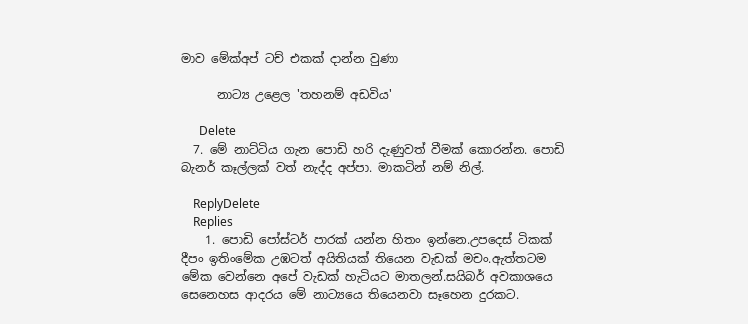මාව මේක්අප් ටච් එකක් දාන්න වුණා

      නාට්‍ය උළෙල 'තහනම් අඩවිය'

      Delete
  7. මේ නාට්ටිය ගැන පොඩි හරි දැණුවත් වීමක් කොරන්න. පොඩි බැනර් කෑල්ලක් වත් නැද්ද අප්පා. මාකටින් නම් නිල්.

    ReplyDelete
    Replies
    1. පොඩි පෝස්ටර් පාරක් යන්න හිතං ඉන්නෙ.උපදෙස් ටිකක් දීපං ඉතිංමේක උඹටත් අයිතියක් තියෙන වැඩක් මචං.ඇත්තටම මේක වෙන්නෙ අපේ වැඩක් හැටියට මාතලන්.සයිබර් අවකාශයෙ සෙනෙහස ආදරය මේ නාට්‍යයෙ තියෙනවා සෑහෙන දුරකට.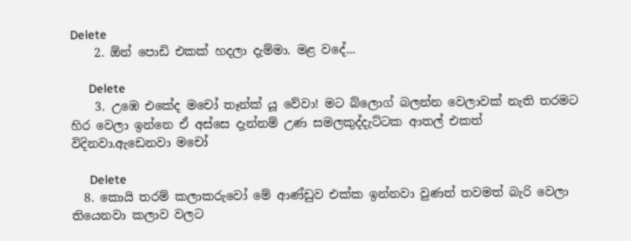Delete
    2. ඕන් පොඩි එකක් හදලා දැම්මා. මළ වදේ...

      Delete
    3. උඹෙ එකේද මචෝ තෑන්ක් යූ වේවා! මට බ්ලොග් බලන්න වෙලාවක් නැති තරමට හිර වෙලා ඉන්නෙ ඒ අස්සෙ දැන්නම් උණ සමලකුද්දැට්ටක ආතල් එකත් විදිනවා.ඇඩෙනවා මචෝ

      Delete
  8. කොයි තරම් කලාකරුවෝ මේ ආණ්ඩුව එක්ක ඉන්නවා වුණත් තවමත් බැරි වෙලා තියෙනවා කලාව වලට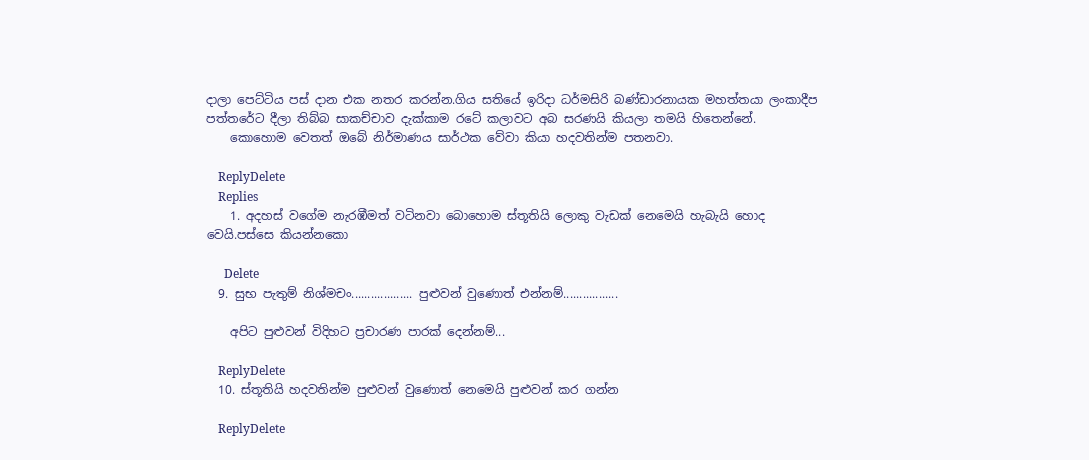දාලා පෙට්ටිය පස් දාන එක නතර කරන්න.ගිය සතියේ ඉරිදා ධර්මසිරි බණ්ඩාරනායක මහත්තයා ලංකාදීප පත්තරේට දීලා තිබ්බ සාකච්චාව දැක්කාම රටේ කලාවට අබ සරණයි කියලා තමයි හිතෙන්නේ.
    කොහොම වෙතත් ඔබේ නිර්මාණය සාර්ථක වේවා කියා හදවතින්ම පතනවා.

    ReplyDelete
    Replies
    1. අදහස් වගේම නැරඹීමත් වටිනවා බොහොම ස්තූතියි ලොකු වැඩක් නෙමෙයි හැබැයි හොද වෙයි.පස්සෙ කියන්නකො

      Delete
  9. සුභ පැතුම් නිශ්මචං................... පුළුවන් වුණොත් එන්නම්.................

    අපිට පුළුවන් විදිහට ප්‍රචාරණ පාරක් දෙන්නම්...

    ReplyDelete
  10. ස්තූතියි හදවතින්ම පුළුවන් වුණොත් නෙමෙයි පුළුවන් කර ගන්න

    ReplyDelete